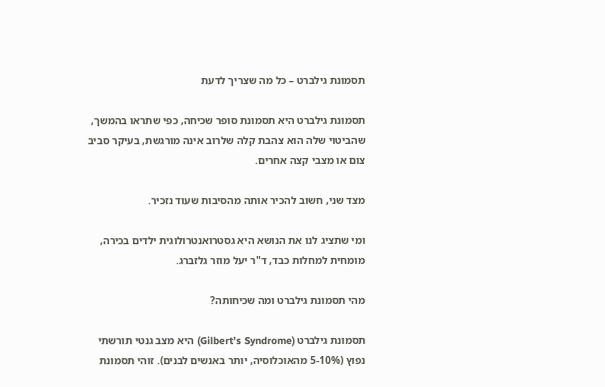תסמונת גילברט – כל מה שצריך לדעת

תסמונת גילברט היא תסמונת סופר שכיחה, כפי שתראו בהמשך, שהביטוי שלה הוא צהבת קלה שלרוב אינה מורגשת, בעיקר סביב צום או מצבי קצה אחרים.

מצד שני, חשוב להכיר אותה מהסיבות שעוד נזכיר.

ומי שתציג לנו את הנושא היא גסטרואנטרולוגית ילדים בכירה, מומחית למחלות כבד, ד"ר יעל מוזר גלזברג.

מהי תסמונת גילברט ומה שכיחותה?

תסמונת גילברט (Gilbert’s Syndrome) היא מצב גנטי תורשתי נפוץ (5-10% מהאוכלוסיה, יותר באנשים לבנים). זוהי תסמונת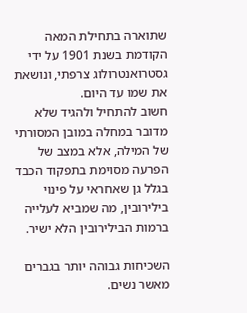שתוארה בתחילת המאה הקודמת בשנת 1901 על ידי גסטרואנטרולוג צרפתי, ונושאת את שמו עד היום.
חשוב להתחיל ולהגיד שלא מדובר במחלה במובן המסורתי של המילה, אלא במצב של הפרעה מסוימת בתפקוד הכבד בגלל גן שאחראי על פינוי בילירובין, מה שמביא לעלייה ברמות הבילירובין הלא ישיר.

השכיחות גבוהה יותר בגברים מאשר נשים.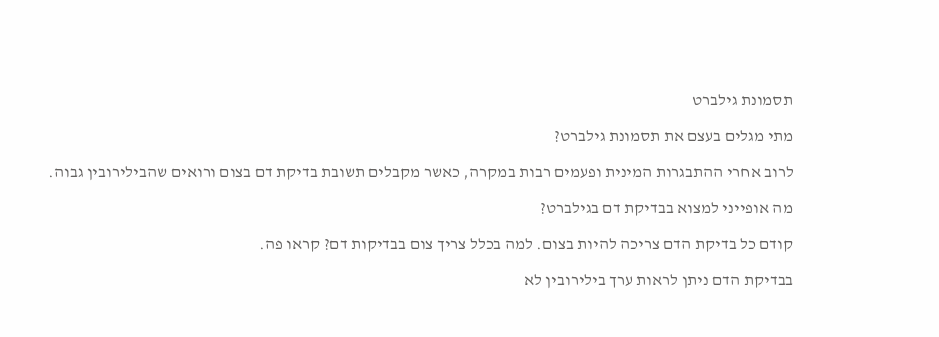תסמונת גילברט

מתי מגלים בעצם את תסמונת גילברט?

לרוב אחרי ההתבגרות המינית ופעמים רבות במקרה, כאשר מקבלים תשובת בדיקת דם בצום ורואים שהבילירובין גבוה.

מה אופייני למצוא בבדיקת דם בגילברט?

קודם כל בדיקת הדם צריכה להיות בצום. למה בכלל צריך צום בבדיקות דם? קראו פה.

בבדיקת הדם ניתן לראות ערך בילירובין לא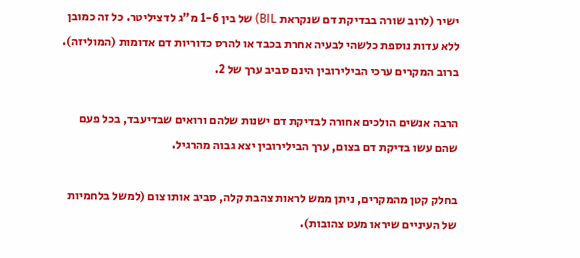ישיר (לרוב שורה בבדיקת דם שנקראת BIL) של בין 1-6 מ"ג לדציליטר. כל זה כמובן ללא עדות נוספת כלשהי לבעיה אחרת בכבד או להרס כדוריות דם אדומות (המוליזה). ברוב המקרים ערכי הבילירובין הינם סביב ערך של 2.

הרבה אנשים הולכים אחורה לבדיקת דם ישנות שלהם ורואים שבדיעבד, בכל פעם שהם עשו בדיקת דם בצום, ערך הבילירובין יצא גבוה מהרגיל.

בחלק קטן מהמקרים, ניתן ממש לראות צהבת קלה, סביב אותו צום (למשל בלחמיות של העיניים שיראו מעט צהובות).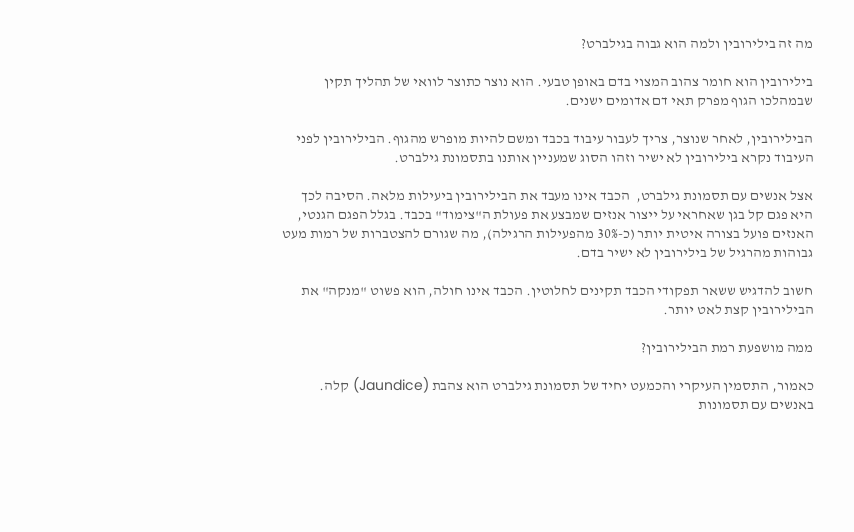מה זה בילירובין ולמה הוא גבוה בגילברט?

בילירובין הוא חומר צהוב המצוי בדם באופן טבעי. הוא נוצר כתוצר לוואי של תהליך תקין שבמהלכו הגוף מפרק תאי דם אדומים ישנים.

הבילירובין, לאחר שנוצר, צריך לעבור עיבוד בכבד ומשם להיות מופרש מהגוף. הבילירובין לפני העיבוד נקרא בילירובין לא ישיר וזהו הסוג שמעניין אותנו בתסמונת גילברט.

אצל אנשים עם תסמונת גילברט,  הכבד אינו מעבד את הבילירובין ביעילות מלאה. הסיבה לכך היא פגם קל בגן שאחראי על ייצור אנזים שמבצע את פעולת ה"צימוד" בכבד. בגלל הפגם הגנטי, האנזים פועל בצורה איטית יותר (כ-30% מהפעילות הרגילה), מה שגורם להצטברות של רמות מעט גבוהות מהרגיל של בילירובין לא ישיר בדם.

חשוב להדגיש ששאר תפקודי הכבד תקינים לחלוטין. הכבד אינו חולה, הוא פשוט "מנקה" את הבילירובין קצת לאט יותר.

ממה מושפעת רמת הבילירובין?

כאמור, התסמין העיקרי והכמעט יחיד של תסמונת גילברט הוא צהבת (Jaundice) קלה. באנשים עם תסמונות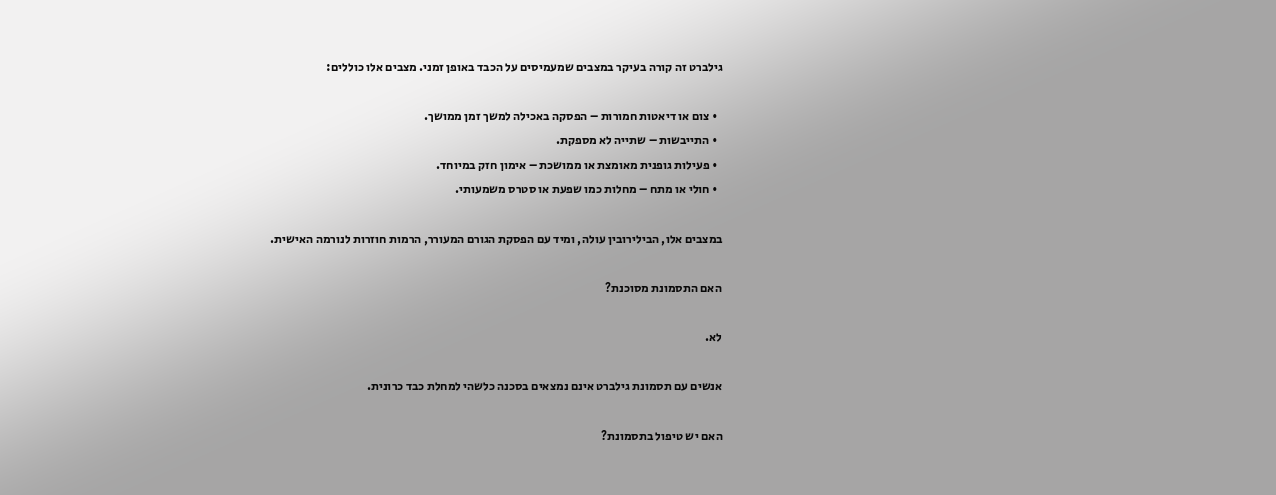גילברט זה קורה בעיקר במצבים שמעמיסים על הכבד באופן זמני. מצבים אלו כוללים:

  • צום או דיאטות חמורות – הפסקה באכילה למשך זמן ממושך.
  • התייבשות – שתייה לא מספקת.
  • פעילות גופנית מאומצת או ממושכת – אימון חזק במיוחד.
  • חולי או מתח – מחלות כמו שפעת או סטרס משמעותי.

במצבים אלו, הבילירובין עולה, ומיד עם הפסקת הגורם המעורר, הרמות חוזרות לנורמה האישית.

האם התסמונת מסוכנת?

לא.

אנשים עם תסמונת גילברט אינם נמצאים בסכנה כלשהי למחלת כבד כרונית.

האם יש טיפול בתסמונת?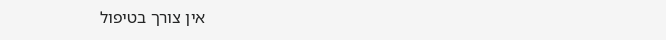אין צורך בטיפול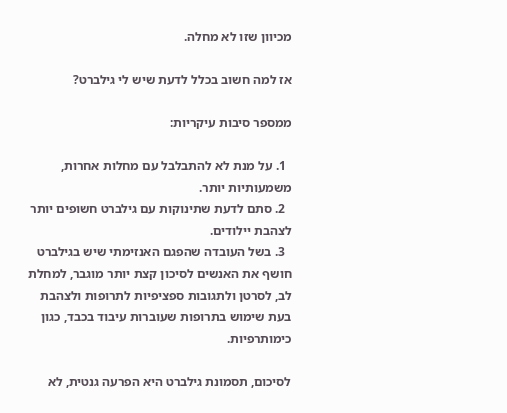מכיוון שזו לא מחלה.

אז למה חשוב בכלל לדעת שיש לי גילברט?

ממספר סיבות עיקריות:

  1. על מנת לא להתבלבל עם מחלות אחרות, משמעותיות יותר.
  2. סתם לדעת שתינוקות עם גילברט חשופים יותר לצהבת יילודים.
  3. בשל העובדה שהפגם האנזימתי שיש בגילברט חושף את האנשים לסיכון קצת יותר מוגבר, למחלת לב, לסרטן ולתגובות ספציפיות לתרופות ולצהבת בעת שימוש בתרופות שעוברות עיבוד בכבד, כגון כימותרפיות.

לסיכום, תסמונת גילברט היא הפרעה גנטית, לא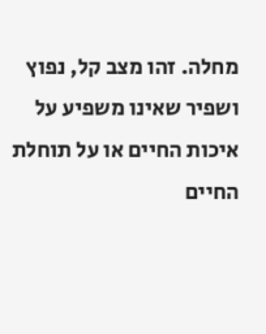מחלה. זהו מצב קל, נפוץ ושפיר שאינו משפיע על איכות החיים או על תוחלת החיים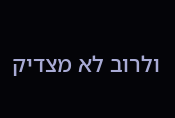ולרוב לא מצדיק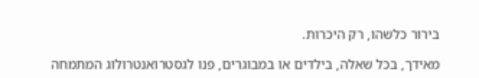בירור כלשהו, רק היכרות.

מאידך, בכל שאלה, בילדים או במבוגרים, פנו לגסטרואנטרולוג המתמחה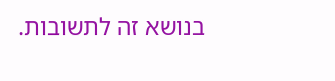בנושא זה לתשובות.